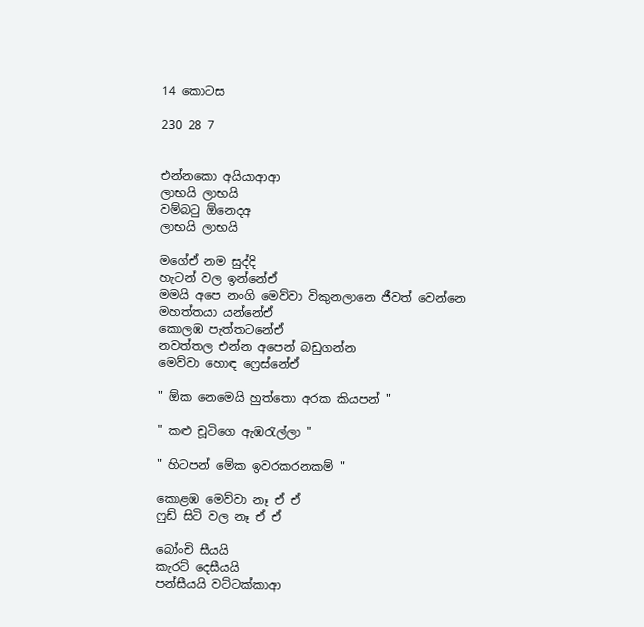14 කොටස

230 28 7


එන්නකො අයියාආආ
ලාභයි ලාභයි
වම්බටු ඕනෙදඅ
ලාභයි ලාභයි

මගේඒ නම සුද්දි
හැටන් වල ඉන්නේඒ
මමයි අපෙ නංගි මෙව්වා විකුනලානෙ ජීවත් වෙන්නෙ
මහත්තයා යන්නේඒ
කොලඹ පැත්තටනේඒ
නවත්තල එන්න අපෙන් බඩුගන්න
මෙව්වා හොඳ ෆ්‍රෙස්නේඒ

" ඕක නෙමෙයි හුත්තො අරක කියපන් "

" කළු චූටිගෙ ඇඹරැල්ලා "

" හිටපන් මේක ඉවරකරනකම් "

කොළඹ මෙව්වා නෑ ඒ ඒ
ෆුඩ් සිටි වල නෑ ඒ ඒ

බෝංචි සීයයි
කැරට් දෙසීයයි
පන්සීයයි වට්ටක්කාආ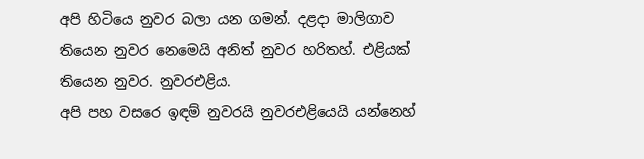අපි හිටියෙ නුවර බලා යන ගමන්. දළදා මාලිගාව තියෙන නුවර නෙමෙයි අනිත් නුවර හරිතහ්. එළියක් තියෙන නුවර. නුවරඑළිය.
අපි පහ වසරෙ ඉඳම් නුවරයි නුවරඑළියෙයි යන්නෙහ්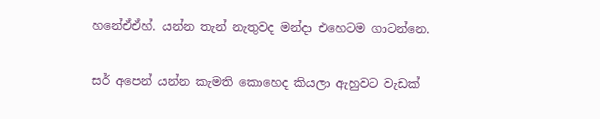හනේඒඒහ්. යන්න තැන් නැතුවද මන්දා එහෙටම ගාටන්නෙ.

සර් අපෙන් යන්න කැමති කොහෙද කියලා ඇහුවට වැඩක්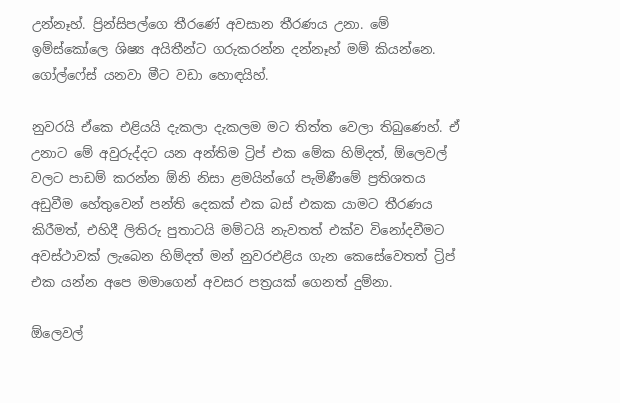උන්නෑහ්. ප්‍රින්සිපල්ගෙ තීරණේ අවසාන තීරණය උනා. මේ ඉම්ස්කෝලෙ ශිෂ්‍ය අයිතීන්ට ගරුකරන්න දන්නෑහ් මම් කියන්නෙ. ගෝල්ෆේස් යනවා මීට වඩා හොඳයිහ්.

නුවරයි ඒකෙ එළියයි දැකලා දැකලම මට තිත්ත වෙලා තිබුණෙහ්. ඒ උනාට මේ අවුරුද්දට යන අන්තිම ට්‍රිප් එක මේක හිම්දත්, ඕලෙවල් වලට පාඩම් කරන්න ඕනි නිසා ළමයින්ගේ පැමිණීමේ ප්‍රතිශතය අඩුවීම හේතුවෙන් පන්ති දෙකක් එක බස් එකක යාමට තීරණය කිරීමත්, එහිදී ලිතිරු පුතාටයි මම්ටයි නැවතත් එක්ව විනෝදවීමට අවස්ථාවක් ලැබෙන හිම්දත් මන් නුවරඑළිය ගැන කෙසේවෙතත් ට්‍රිප් එක යන්න අපෙ මමාගෙන් අවසර පත්‍රයක් ගෙනත් දුම්නා.

ඕලෙවල්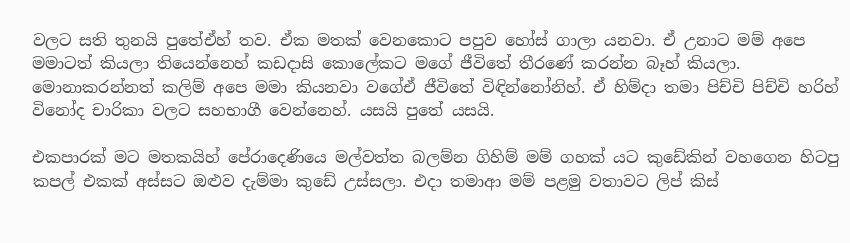වලට සති තුනයි පුතේඒහ් තව. ඒක මතක් වෙනකොට පපුව හෝස් ගාලා යනවා. ඒ උනාට මම් අපෙ මමාටත් කියලා තියෙන්නෙහ් කඩදාසි කොලේකට මගේ ජීවිතේ තීරණේ කරන්න බෑහ් කියලා. මොනාකරන්නත් කලිම් අපෙ මමා කියනවා වගේඒ ජීවිතේ විඳින්නෝනිහ්. ඒ හිම්දා තමා පිච්චි පිච්චි හරිහ් විනෝද චාරිකා වලට සහභාගී වෙන්නෙහ්. යසයි පුතේ යසයි.

එකපාරක් මට මතකයිහ් පේරාදෙණියෙ මල්වත්ත බලම්න ගිහිම් මම් ගහක් යට කුඩේකින් වහගෙන හිටපු කපල් එකක් අස්සට ඔළුව දැම්මා කුඩේ උස්සලා. එදා තමාආ මම් පළමු වතාවට ලිප් කිස්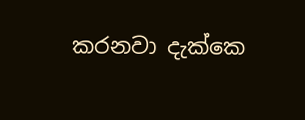කරනවා දැක්කෙ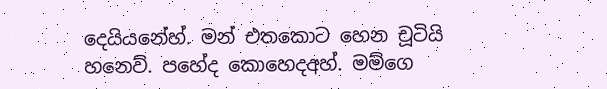දෙයියනේහ්. මන් එතකොට හෙන චූටියි හනෙව්. පහේද කොහෙදඅහ්. මම්ගෙ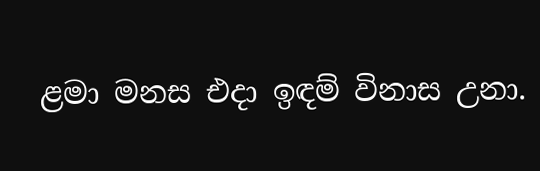ළමා මනස එදා ඉඳම් විනාස උනා.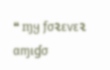❝ ɱყ ƒσ૨εѵε૨ αɱเɠσ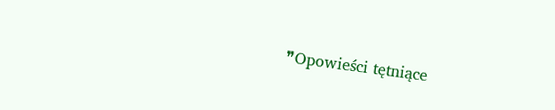❞Opowieści tętniące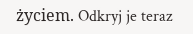życiem. Odkryj je teraz